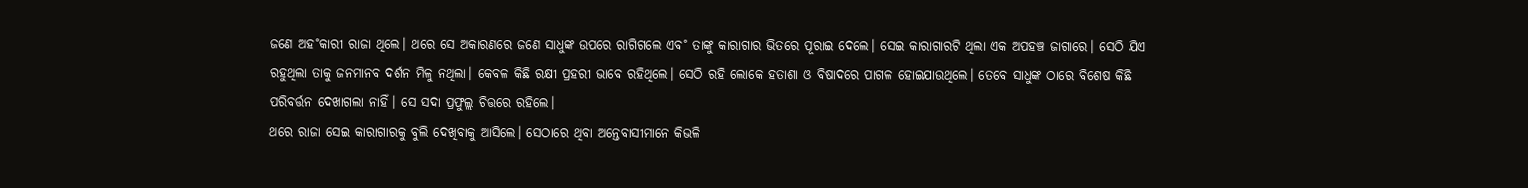ଜଣେ ଅହ˚କାରୀ ରାଜା ଥିଲେ। ଥରେ ସେ ଅକାରଣରେ ଜଣେ ସାଧୁଙ୍କ ଉପରେ ରାଗିଗଲେ ଏବ˚ ତାଙ୍କୁ କାରାଗାର ଭିତରେ ପୂରାଇ ଦେଲେ। ସେଇ କାରାଗାରଟି ଥିଲା ଏକ ଅପହଞ୍ଚ ଜାଗାରେ। ସେଠି ଯିଏ ରହୁଥିଲା ତାକୁ ଜନମାନବ ଦର୍ଶନ ମିଳୁ ନଥିଲା। କେବଳ କିଛି ରକ୍ଷୀ ପ୍ରହରୀ ଭାବେ ରହିଥିଲେ। ସେଠି ରହି ଲୋକେ ହତାଶା ଓ ବିଷାଦରେ ପାଗଳ ହୋଇଯାଉଥିଲେ। ତେବେ ସାଧୁଙ୍କ ଠାରେ ବିଶେଷ କିଛି ପରିବର୍ତ୍ତନ ଦେଖାଗଲା ନାହିଁ। ସେ ସଦା ପ୍ରଫୁଲ୍ଲ ଚିତ୍ତରେ ରହିଲେ।
ଥରେ ରାଜା ସେଇ କାରାଗାରକୁ ବୁଲି ଦେଖିବାକୁ ଆସିଲେ। ସେଠାରେ ଥିବା ଅନ୍ତେବାସୀମାନେ କିଭଳି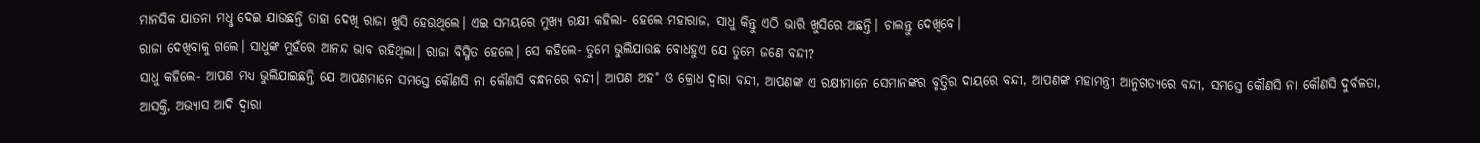ମାନସିକ ଯାତନା ମଧୢ ଦେଇ ଯାଉଛନ୍ତି ତାହା ଦେଖି ରାଜା ଖୁସି ହେଉଥିଲେ। ଏଇ ସମୟରେ ମୁଖ୍ୟ ରକ୍ଷୀ କହିଲା- ହେଲେ ମହାରାଜ, ସାଧୁ କିନ୍ତୁ ଏଠି ଭାରି ଖୁସିରେ ଅଛନ୍ତି। ଚାଲନ୍ତୁ ଦେଖିବେ।
ରାଜା ଦେଖିବାକୁ ଗଲେ। ସାଧୁଙ୍କ ମୁହଁରେ ଆନନ୍ଦ ଭାବ ରହିଥିଲା। ରାଜା ବିସ୍ମିତ ହେଲେ। ସେ କହିଲେ- ତୁମେ ଭୁଲିଯାଉଛ ବୋଧହୁଏ ଯେ ତୁମେ ଜଣେ ବନ୍ଦୀ?
ସାଧୁ କହିଲେ- ଆପଣ ମଧ୍ୟ ଭୁଲିଯାଇଛନ୍ତି ଯେ ଆପଣମାନେ ସମସ୍ତେ କୌଣସି ନା କୌଣସି ବନ୍ଧନରେ ବନ୍ଦୀ। ଆପଣ ଅହ˚ ଓ କ୍ରୋଧ ଦ୍ବାରା ବନ୍ଦୀ, ଆପଣଙ୍କ ଏ ରକ୍ଷୀମାନେ ସେମାନଙ୍କର ବୃତ୍ତିର ଦାୟରେ ବନ୍ଦୀ, ଆପଣଙ୍କ ମହାମନ୍ତ୍ରୀ ଆନୁଗତ୍ୟରେ ବନ୍ଦୀ, ସମସ୍ତେ କୌଣସି ନା କୌଣସି ଦୁର୍ବଳତା, ଆସକ୍ତି, ଅଭ୍ୟାସ ଆଦି ଦ୍ବାରା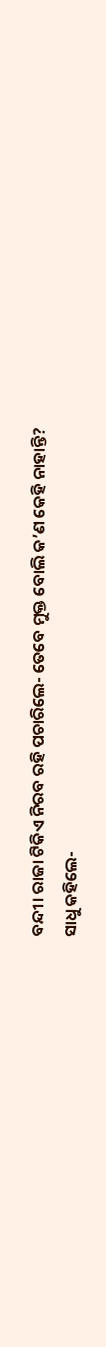ବନ୍ଦୀ। ରାଜା ଟିକିଏ ନିରବ ରହି ପଚାରିଲେ- ତେବେ ମୁକ୍ତ ବୋଲି କ’ଣ କେହି ନାହାନ୍ତି?
ସାଧୁ କହିଲେ-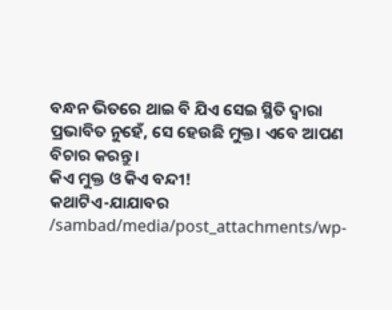ବନ୍ଧନ ଭିତରେ ଥାଇ ବି ଯିଏ ସେଇ ସ୍ଥିତି ଦ୍ବାରା ପ୍ରଭାବିତ ନୁହେଁ, ସେ ହେଉଛି ମୁକ୍ତ। ଏବେ ଆପଣ ବିଚାର କରନ୍ତୁ।
କିଏ ମୁକ୍ତ ଓ କିଏ ବନ୍ଦୀ!
କଥାଟିଏ-ଯାଯାବର
/sambad/media/post_attachments/wp-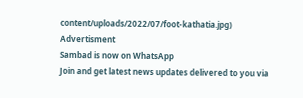content/uploads/2022/07/foot-kathatia.jpg)
Advertisment
Sambad is now on WhatsApp
Join and get latest news updates delivered to you via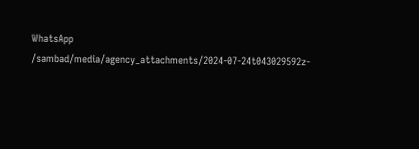WhatsApp
/sambad/media/agency_attachments/2024-07-24t043029592z-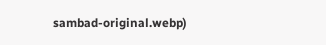sambad-original.webp)